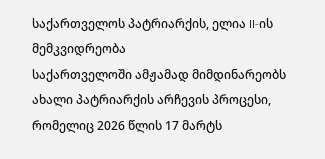საქართველოს პატრიარქის, ელია II-ის მემკვიდრეობა
საქართველოში ამჟამად მიმდინარეობს ახალი პატრიარქის არჩევის პროცესი, რომელიც 2026 წლის 17 მარტს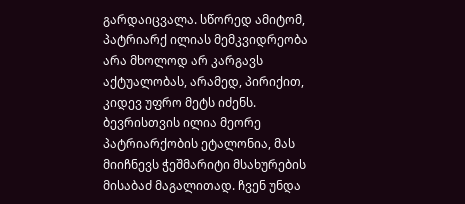გარდაიცვალა. სწორედ ამიტომ, პატრიარქ ილიას მემკვიდრეობა არა მხოლოდ არ კარგავს აქტუალობას, არამედ, პირიქით, კიდევ უფრო მეტს იძენს.
ბევრისთვის ილია მეორე პატრიარქობის ეტალონია, მას მიიჩნევს ჭეშმარიტი მსახურების მისაბაძ მაგალითად. ჩვენ უნდა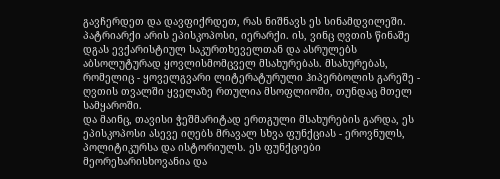გავჩერდეთ და დავფიქრდეთ, რას ნიშნავს ეს სინამდვილეში.
პატრიარქი არის ეპისკოპოსი, იერარქი. ის, ვინც ღვთის წინაშე დგას ევქარისტიულ საკურთხეველთან და ასრულებს აბსოლუტურად ყოვლისმომცველ მსახურებას. მსახურებას, რომელიც - ყოველგვარი ლიტერატურული ჰიპერბოლის გარეშე - ღვთის თვალში ყველაზე რთულია მსოფლიოში, თუნდაც მთელ სამყაროში.
და მაინც, თავისი ჭეშმარიტად ერთგული მსახურების გარდა, ეს ეპისკოპოსი ასევე იღებს მრავალ სხვა ფუნქციას - ეროვნულს, პოლიტიკურსა და ისტორიულს. ეს ფუნქციები მეორეხარისხოვანია და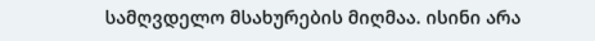სამღვდელო მსახურების მიღმაა. ისინი არა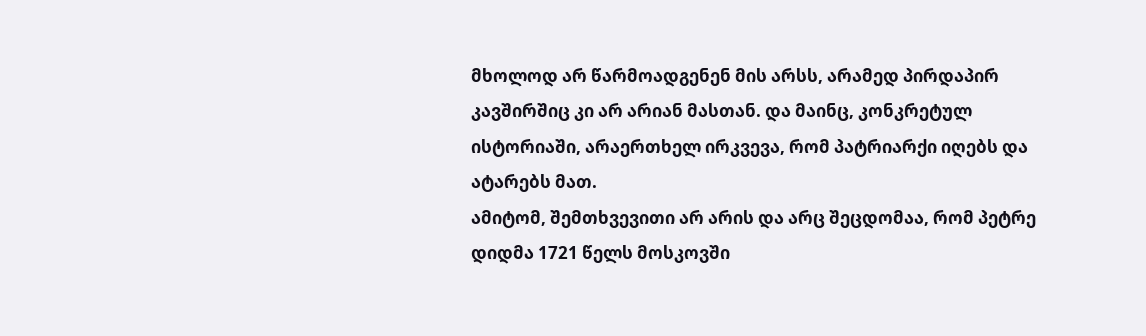მხოლოდ არ წარმოადგენენ მის არსს, არამედ პირდაპირ კავშირშიც კი არ არიან მასთან. და მაინც, კონკრეტულ ისტორიაში, არაერთხელ ირკვევა, რომ პატრიარქი იღებს და ატარებს მათ.
ამიტომ, შემთხვევითი არ არის და არც შეცდომაა, რომ პეტრე დიდმა 1721 წელს მოსკოვში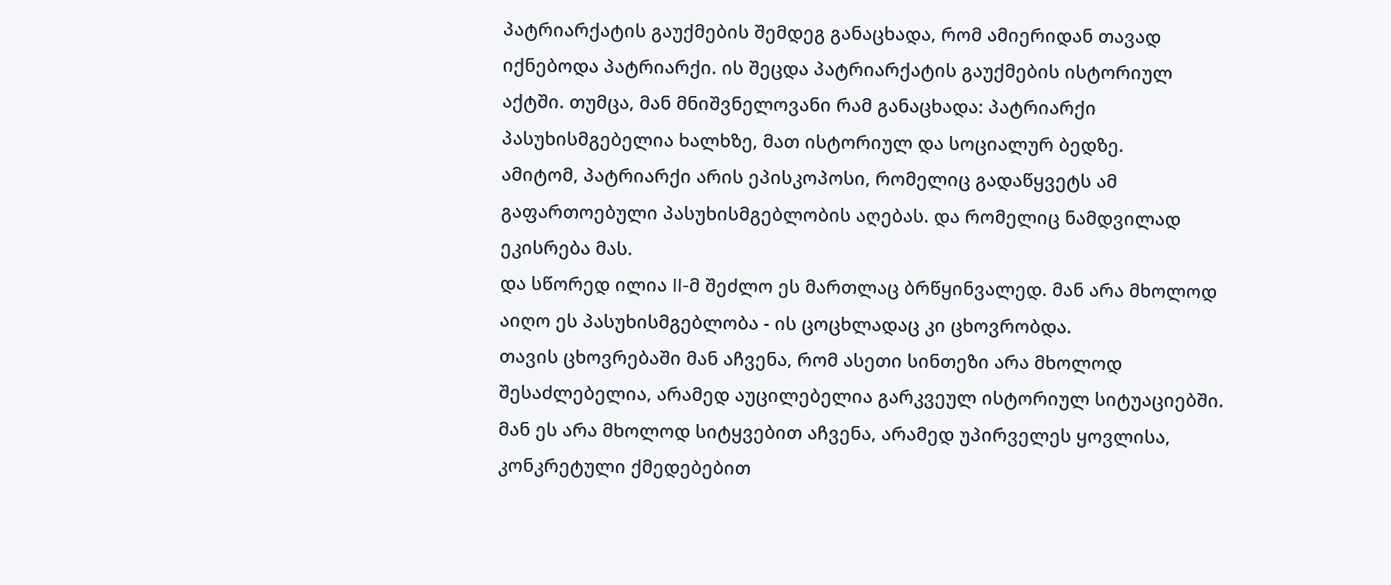პატრიარქატის გაუქმების შემდეგ განაცხადა, რომ ამიერიდან თავად იქნებოდა პატრიარქი. ის შეცდა პატრიარქატის გაუქმების ისტორიულ აქტში. თუმცა, მან მნიშვნელოვანი რამ განაცხადა: პატრიარქი პასუხისმგებელია ხალხზე, მათ ისტორიულ და სოციალურ ბედზე.
ამიტომ, პატრიარქი არის ეპისკოპოსი, რომელიც გადაწყვეტს ამ გაფართოებული პასუხისმგებლობის აღებას. და რომელიც ნამდვილად ეკისრება მას.
და სწორედ ილია II-მ შეძლო ეს მართლაც ბრწყინვალედ. მან არა მხოლოდ აიღო ეს პასუხისმგებლობა - ის ცოცხლადაც კი ცხოვრობდა.
თავის ცხოვრებაში მან აჩვენა, რომ ასეთი სინთეზი არა მხოლოდ შესაძლებელია, არამედ აუცილებელია გარკვეულ ისტორიულ სიტუაციებში.
მან ეს არა მხოლოდ სიტყვებით აჩვენა, არამედ უპირველეს ყოვლისა, კონკრეტული ქმედებებით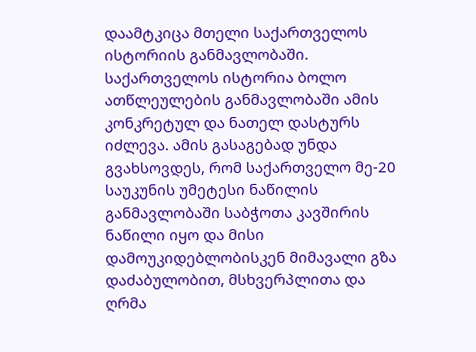დაამტკიცა მთელი საქართველოს ისტორიის განმავლობაში.
საქართველოს ისტორია ბოლო ათწლეულების განმავლობაში ამის კონკრეტულ და ნათელ დასტურს იძლევა. ამის გასაგებად უნდა გვახსოვდეს, რომ საქართველო მე-20 საუკუნის უმეტესი ნაწილის განმავლობაში საბჭოთა კავშირის ნაწილი იყო და მისი დამოუკიდებლობისკენ მიმავალი გზა დაძაბულობით, მსხვერპლითა და ღრმა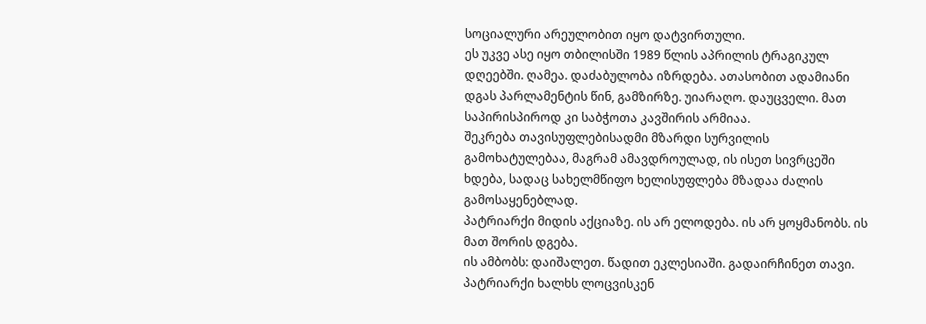სოციალური არეულობით იყო დატვირთული.
ეს უკვე ასე იყო თბილისში 1989 წლის აპრილის ტრაგიკულ დღეებში. ღამეა. დაძაბულობა იზრდება. ათასობით ადამიანი დგას პარლამენტის წინ, გამზირზე. უიარაღო. დაუცველი. მათ საპირისპიროდ კი საბჭოთა კავშირის არმიაა.
შეკრება თავისუფლებისადმი მზარდი სურვილის გამოხატულებაა, მაგრამ ამავდროულად, ის ისეთ სივრცეში ხდება, სადაც სახელმწიფო ხელისუფლება მზადაა ძალის გამოსაყენებლად.
პატრიარქი მიდის აქციაზე. ის არ ელოდება. ის არ ყოყმანობს. ის მათ შორის დგება.
ის ამბობს: დაიშალეთ. წადით ეკლესიაში. გადაირჩინეთ თავი.
პატრიარქი ხალხს ლოცვისკენ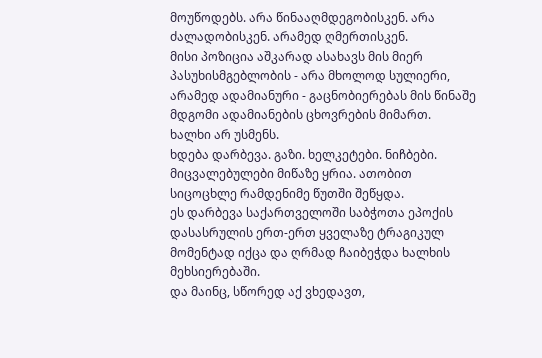მოუწოდებს. არა წინააღმდეგობისკენ. არა ძალადობისკენ. არამედ ღმერთისკენ.
მისი პოზიცია აშკარად ასახავს მის მიერ პასუხისმგებლობის - არა მხოლოდ სულიერი, არამედ ადამიანური - გაცნობიერებას მის წინაშე მდგომი ადამიანების ცხოვრების მიმართ.
ხალხი არ უსმენს.
ხდება დარბევა. გაზი. ხელკეტები. ნიჩბები. მიცვალებულები მიწაზე ყრია. ათობით სიცოცხლე რამდენიმე წუთში შეწყდა.
ეს დარბევა საქართველოში საბჭოთა ეპოქის დასასრულის ერთ-ერთ ყველაზე ტრაგიკულ მომენტად იქცა და ღრმად ჩაიბეჭდა ხალხის მეხსიერებაში.
და მაინც, სწორედ აქ ვხედავთ,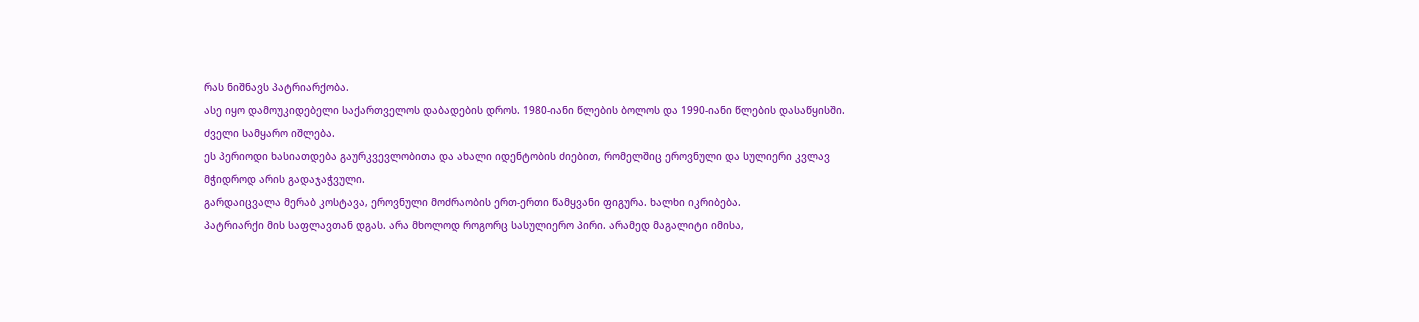რას ნიშნავს პატრიარქობა.
ასე იყო დამოუკიდებელი საქართველოს დაბადების დროს. 1980-იანი წლების ბოლოს და 1990-იანი წლების დასაწყისში. ძველი სამყარო იშლება.
ეს პერიოდი ხასიათდება გაურკვევლობითა და ახალი იდენტობის ძიებით, რომელშიც ეროვნული და სულიერი კვლავ მჭიდროდ არის გადაჯაჭვული.
გარდაიცვალა მერაბ კოსტავა, ეროვნული მოძრაობის ერთ-ერთი წამყვანი ფიგურა. ხალხი იკრიბება.
პატრიარქი მის საფლავთან დგას. არა მხოლოდ როგორც სასულიერო პირი. არამედ მაგალიტი იმისა,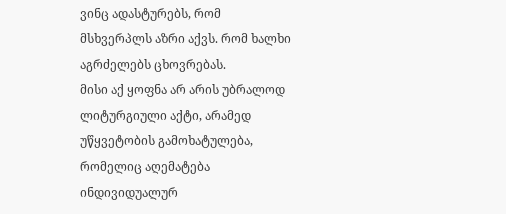ვინც ადასტურებს, რომ მსხვერპლს აზრი აქვს. რომ ხალხი აგრძელებს ცხოვრებას.
მისი აქ ყოფნა არ არის უბრალოდ ლიტურგიული აქტი, არამედ უწყვეტობის გამოხატულება, რომელიც აღემატება ინდივიდუალურ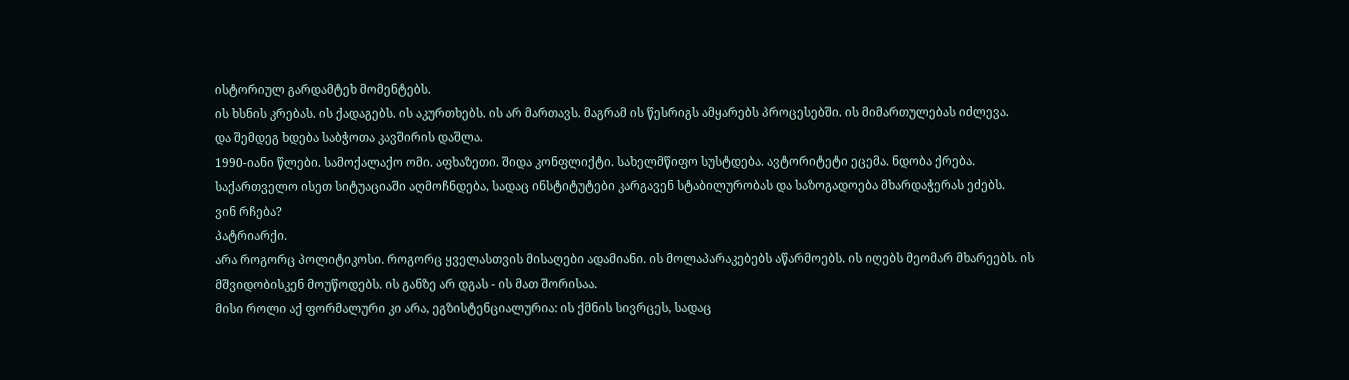ისტორიულ გარდამტეხ მომენტებს.
ის ხსნის კრებას. ის ქადაგებს. ის აკურთხებს. ის არ მართავს. მაგრამ ის წესრიგს ამყარებს პროცესებში. ის მიმართულებას იძლევა.
და შემდეგ ხდება საბჭოთა კავშირის დაშლა.
1990-იანი წლები. სამოქალაქო ომი. აფხაზეთი. შიდა კონფლიქტი. სახელმწიფო სუსტდება. ავტორიტეტი ეცემა. ნდობა ქრება.
საქართველო ისეთ სიტუაციაში აღმოჩნდება, სადაც ინსტიტუტები კარგავენ სტაბილურობას და საზოგადოება მხარდაჭერას ეძებს.
ვინ რჩება?
პატრიარქი.
არა როგორც პოლიტიკოსი. როგორც ყველასთვის მისაღები ადამიანი. ის მოლაპარაკებებს აწარმოებს. ის იღებს მეომარ მხარეებს. ის მშვიდობისკენ მოუწოდებს. ის განზე არ დგას - ის მათ შორისაა.
მისი როლი აქ ფორმალური კი არა, ეგზისტენციალურია: ის ქმნის სივრცეს, სადაც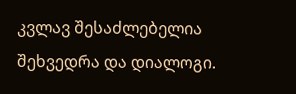კვლავ შესაძლებელია შეხვედრა და დიალოგი.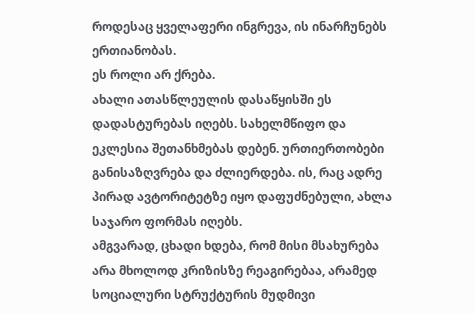როდესაც ყველაფერი ინგრევა, ის ინარჩუნებს ერთიანობას.
ეს როლი არ ქრება.
ახალი ათასწლეულის დასაწყისში ეს დადასტურებას იღებს. სახელმწიფო და ეკლესია შეთანხმებას დებენ. ურთიერთობები განისაზღვრება და ძლიერდება. ის, რაც ადრე პირად ავტორიტეტზე იყო დაფუძნებული, ახლა საჯარო ფორმას იღებს.
ამგვარად, ცხადი ხდება, რომ მისი მსახურება არა მხოლოდ კრიზისზე რეაგირებაა, არამედ სოციალური სტრუქტურის მუდმივი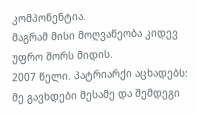კომპონენტია.
მაგრამ მისი მოღვაწეობა კიდევ უფრო შორს მიდის.
2007 წელი. პატრიარქი აცხადებს: მე გავხდები მესამე და შემდეგი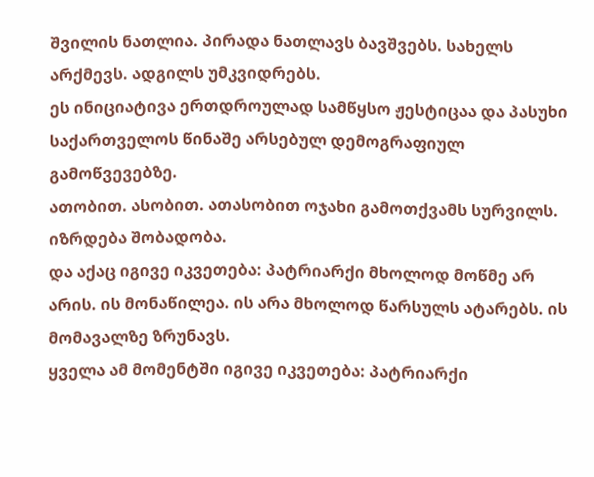შვილის ნათლია. პირადა ნათლავს ბავშვებს. სახელს არქმევს. ადგილს უმკვიდრებს.
ეს ინიციატივა ერთდროულად სამწყსო ჟესტიცაა და პასუხი საქართველოს წინაშე არსებულ დემოგრაფიულ გამოწვევებზე.
ათობით. ასობით. ათასობით ოჯახი გამოთქვამს სურვილს.
იზრდება შობადობა.
და აქაც იგივე იკვეთება: პატრიარქი მხოლოდ მოწმე არ არის. ის მონაწილეა. ის არა მხოლოდ წარსულს ატარებს. ის მომავალზე ზრუნავს.
ყველა ამ მომენტში იგივე იკვეთება: პატრიარქი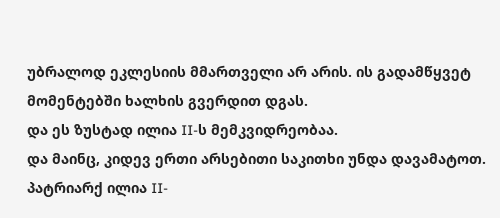უბრალოდ ეკლესიის მმართველი არ არის. ის გადამწყვეტ მომენტებში ხალხის გვერდით დგას.
და ეს ზუსტად ილია II-ს მემკვიდრეობაა.
და მაინც, კიდევ ერთი არსებითი საკითხი უნდა დავამატოთ. პატრიარქ ილია II-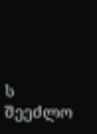ს შეეძლო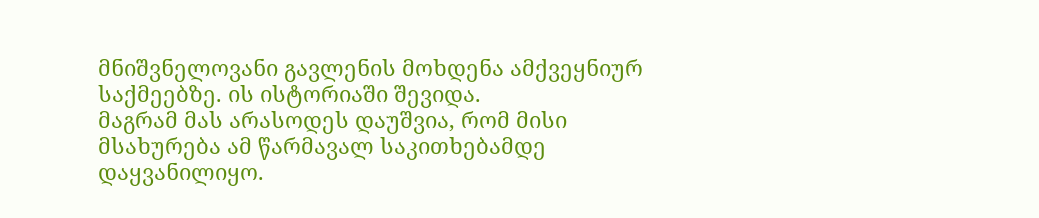მნიშვნელოვანი გავლენის მოხდენა ამქვეყნიურ საქმეებზე. ის ისტორიაში შევიდა.
მაგრამ მას არასოდეს დაუშვია, რომ მისი მსახურება ამ წარმავალ საკითხებამდე დაყვანილიყო.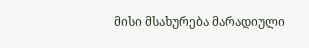მისი მსახურება მარადიული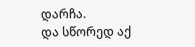დარჩა.
და სწორედ აქ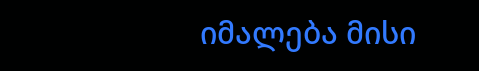იმალება მისი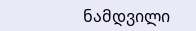ნამდვილი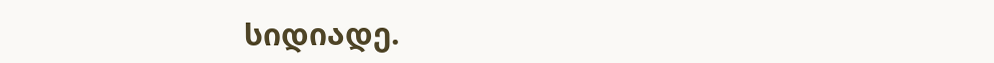სიდიადე.